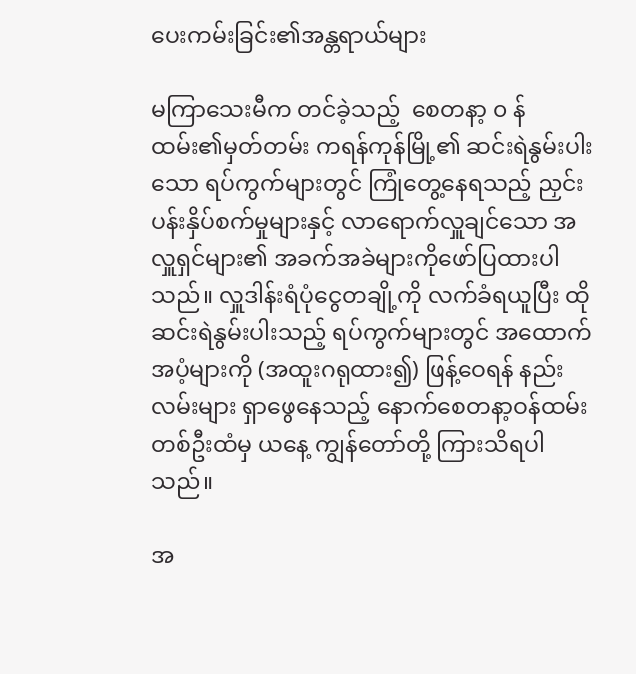ပေးကမ်းခြင်း၏အန္တရာယ်များ

မကြာသေးမီက တင်ခဲ့သည့်  စေတနာ့ ၀ န်ထမ်း၏မှတ်တမ်း ကရန်ကုန်မြို့၏ ဆင်းရဲနွမ်းပါးသော ရပ်ကွက်များတွင် ကြုံတွေ့နေရသည့် ညှင်းပန်းနှိပ်စက်မှုများနှင့် လာရောက်လှူချင်သော အလှူရှင်များ၏ အခက်အခဲများကိုဖော်ပြထားပါသည်။ လှူဒါန်းရံပုံငွေတချို့ကို လက်ခံရယူပြီး ထိုဆင်းရဲနွမ်းပါးသည့် ရပ်ကွက်များတွင် အထောက်အပံ့များကို (အထူးဂရုထား၍) ဖြန့်ဝေရန် နည်းလမ်းများ ရှာဖွေနေသည့် နောက်စေတနာ့ဝန်ထမ်းတစ်ဦးထံမှ ယနေ့ ကျွန်တော်တို့ ကြားသိရပါသည်။

အ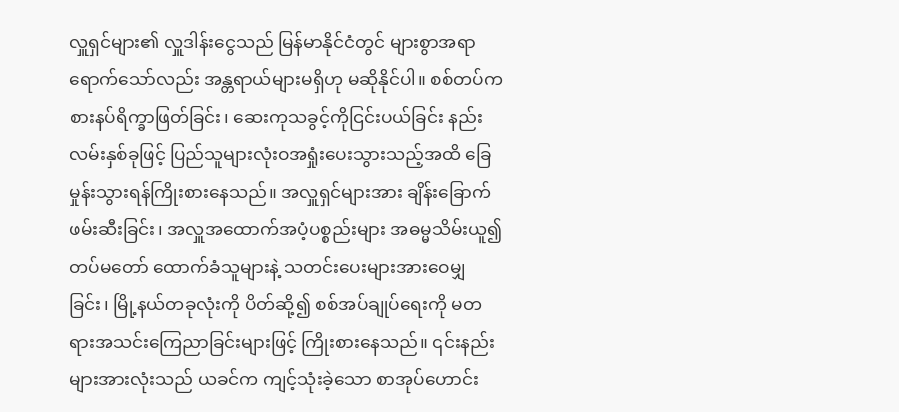လှူရှင်များ၏ လှူဒါန်းငွေသည် မြန်မာနိုင်ငံတွင် များစွာအရာရောက်သော်လည်း အန္တရာယ်များမရှိဟု မဆိုနိုင်ပါ။ စစ်တပ်က စားနပ်ရိက္ခာဖြတ်ခြင်း၊ ဆေးကုသခွင့်ကိုငြင်းပယ်ခြင်း နည်းလမ်းနှစ်ခုဖြင့် ပြည်သူများလုံးဝအရှုံးပေးသွားသည့်အထိ ခြေမှုန်းသွားရန်ကြိုးစားနေသည်။ အလှူရှင်များအား ချိန်းခြောက်ဖမ်းဆီးခြင်း၊ အလှူအထောက်အပံ့ပစ္စည်းများ အဓမ္မသိမ်းယူ၍ တပ်မတော် ထောက်ခံသူများနဲ့ သတင်းပေးများအားဝေမျှခြင်း၊ မြို့နယ်တခုလုံးကို ပိတ်ဆို့၍ စစ်အပ်ချုပ်ရေးကို မတရားအသင်းကြေညာခြင်းများဖြင့် ကြိုးစားနေသည်။ ၎င်းနည်းများအားလုံးသည် ယခင်က ကျင့်သုံးခဲ့သော စာအုပ်ဟောင်း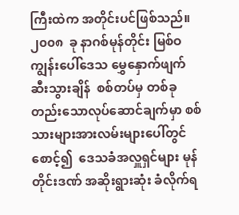ကြီးထဲက အတိုင်းပင်ဖြစ်သည်။ ၂၀၀၈  ခု နာဂစ်မုန်တိုင်း မြစ်ဝကျွန်းပေါ်ဒေသ မွှေနှောက်ဖျက်ဆီးသွားချိန်  စစ်တပ်မှ တစ်ခုတည်းသောလုပ်ဆောင်ချက်မှာ စစ်သားများအားလမ်းများပေါ်တွင်စောင့်၍  ဒေသခံအလှူရှင်များ မုန်တိုင်းဒဏ် အဆိုးရွားဆုံး ခံလိုက်ရ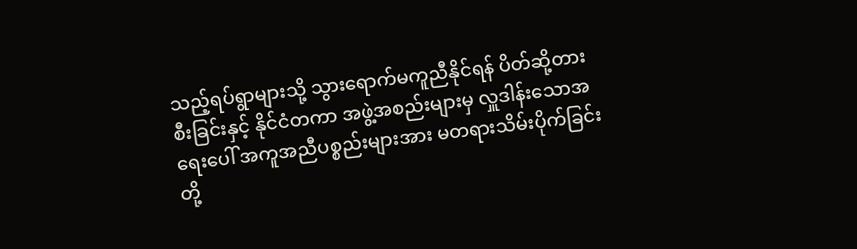သည့်ရပ်ရွာများသို့ သွားရောက်မကူညီနိုင်ရန် ပိတ်ဆို့တားစီးခြင်းနှင့် နိုင်ငံတကာ အဖွဲ့အစည်းများမှ လှူဒါန်းသောအရေးပေါ် အကူအညီပစ္စည်းများအား မတရားသိမ်းပိုက်ခြင်းတို့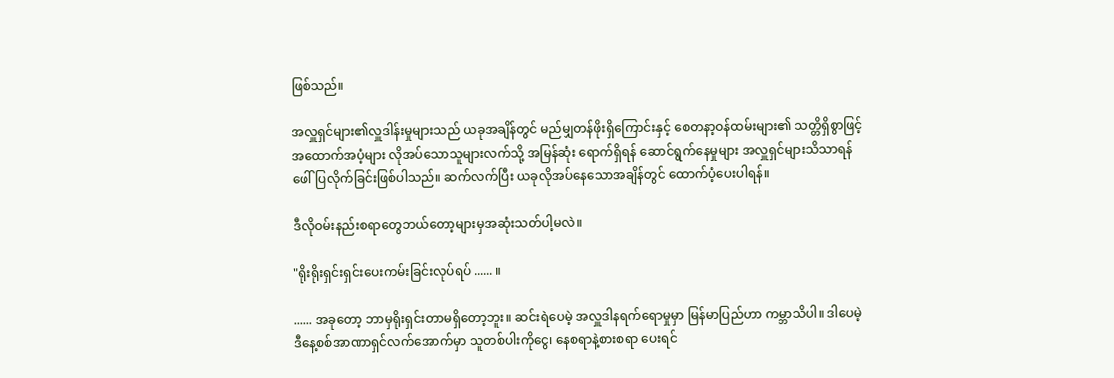ဖြစ်သည်။

အလှူရှင်များ၏လှူဒါန်းမှုများသည် ယခုအချိန်တွင် မည်မျှတန်ဖိုးရှိကြောင်းနှင့် စေတနာ့ဝန်ထမ်းများ၏ သတ္တိရှိစွာဖြင့် အထောက်အပံ့များ လိုအပ်သောသူများလက်သို့ အမြန်ဆုံး ရောက်ရှိရန် ဆောင်ရွက်နေမှုများ အလှူရှင်များသိသာရန် ဖေါ်ပြလိုက်ခြင်းဖြစ်ပါသည်။ ဆက်လက်ပြီး ယခုလိုအပ်နေသောအချိန်တွင် ထောက်ပံ့ပေးပါရန်။

ဒီလိုဝမ်းနည်းစရာတွေဘယ်တော့များမှအဆုံးသတ်ပါ့မလဲ။

"ရိုးရိုးရှင်းရှင်းပေးကမ်းခြင်းလုပ်ရပ် ...... ။

...... အခုတော့ ဘာမှရိုးရှင်းတာမရှိတော့ဘူး။ ဆင်းရဲပေမဲ့ အလှူဒါနရက်ရောမှုမှာ မြန်မာပြည်ဟာ ကမ္ဘာသိပါ။ ဒါပေမဲ့ ဒီနေ့စစ်အာဏာရှင်လက်အောက်မှာ သူတစ်ပါးကိုငွေ၊ နေစရာနဲ့စားစရာ ပေးရင်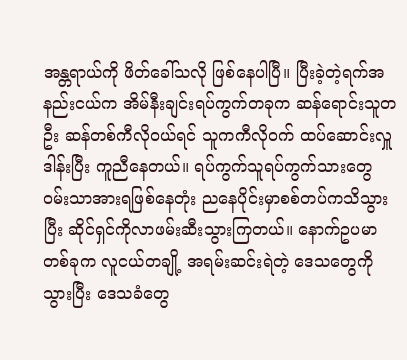အန္တရာယ်ကို ဖိတ်ခေါ်သလို ဖြစ်နေပါပြီ။ ပြီးခဲ့တဲ့ရက်အနည်းငယ်က အိမ်နီးချင်းရပ်ကွက်တခုက ဆန်ရောင်းသူတဦး ဆန်တစ်ကီလိုဝယ်ရင် သူကကီလိုဝက် ထပ်ဆောင်းလှူဒါန်းပြီး ကူညီနေတယ်။ ရပ်ကွက်သူရပ်ကွက်သားတွေ ဝမ်းသာအားရဖြစ်နေတုံး ညနေပိုင်းမှာစစ်တပ်ကသိသွားပြီး ဆိုင်ရှင်ကိုလာဖမ်းဆီးသွားကြတယ်။ နောက်ဥပမာတစ်ခုက လူငယ်တချို့ အရမ်းဆင်းရဲတဲ့ ဒေသတွေကိုသွားပြီး ဒေသခံတွေ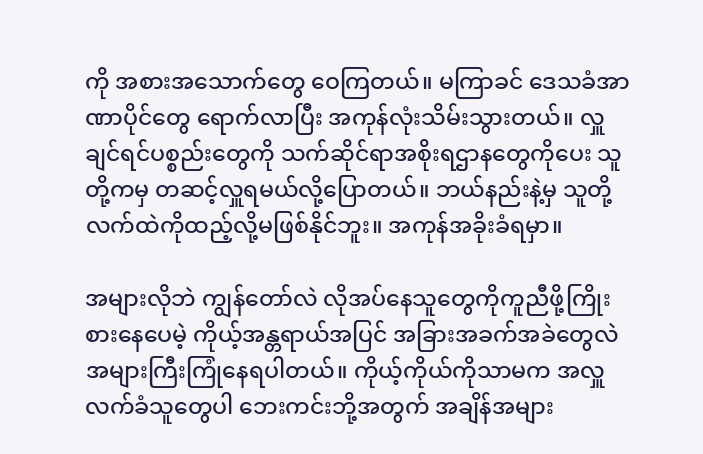ကို အစားအသောက်တွေ ဝေကြတယ်။ မကြာခင် ဒေသခံအာဏာပိုင်တွေ ရောက်လာပြီး အကုန်လုံးသိမ်းသွားတယ်။ လှူချင်ရင်ပစ္စည်းတွေကို သက်ဆိုင်ရာအစိုးရဌာနတွေကိုပေး သူတို့ကမှ တဆင့်လှူရမယ်လို့ပြောတယ်။ ဘယ်နည်းနဲ့မှ သူတို့လက်ထဲကိုထည့်လို့မဖြစ်နိုင်ဘူး။ အကုန်အခိုးခံရမှာ။

အများလိုဘဲ ကျွန်တော်လဲ လိုအပ်နေသူတွေကိုကူညီဖို့ကြိုးစားနေပေမဲ့ ကိုယ့်အန္တရာယ်အပြင် အခြားအခက်အခဲတွေလဲ အများကြီးကြုံနေရပါတယ်။ ကိုယ့်ကိုယ်ကိုသာမက အလှူလက်ခံသူတွေပါ ဘေးကင်းဘို့အတွက် အချိန်အများ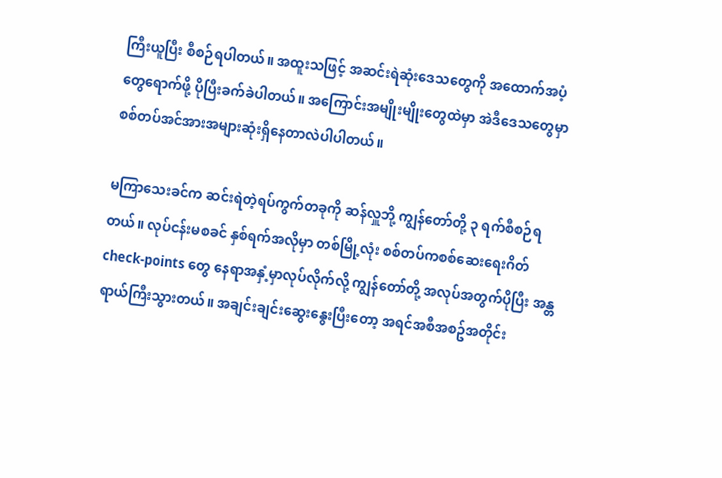ကြီးယူပြီး စီစဉ်ရပါတယ်။ အထူးသဖြင့် အဆင်းရဲဆုံးဒေသတွေကို အထောက်အပံ့တွေရောက်ဖို့ ပိုပြီးခက်ခဲပါတယ်။ အကြောင်းအမျိုးမျိုးတွေထဲမှာ အဲဒီဒေသတွေမှာ စစ်တပ်အင်အားအများဆုံးရှိနေတာလဲပါပါတယ်။

မကြာသေးခင်က ဆင်းရဲတဲ့ရပ်ကွက်တခုကို ဆန်လှူဘို့ ကျွန်တော်တို့ ၃ ရက်စီစဉ်ရတယ်။ လုပ်ငန်းမစခင် နှစ်ရက်အလိုမှာ တစ်မြို့လုံး စစ်တပ်ကစစ်ဆေးရေးဂိတ် check-points တွေ နေရာအနှံ့မှာလုပ်လိုက်လို့ ကျွန်တော်တို့ အလုပ်အတွက်ပိုပြီး အန္တရာယ်ကြီးသွားတယ်။ အချင်းချင်းဆွေးနွေးပြီးတော့ အရင်အစီအစဥ်အတိုင်း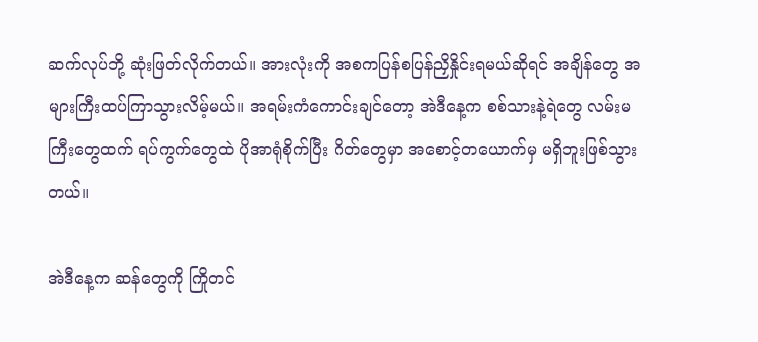ဆက်လုပ်ဘို့ ဆုံးဖြတ်လိုက်တယ်။ အားလုံးကို အစကပြန်စပြန်ညှိနှိုင်းရမယ်ဆိုရင် အချိန်တွေ အများကြီးထပ်ကြာသွားလိမ့်မယ်။ အရမ်းကံကောင်းချင်တော့ အဲဒီနေ့က စစ်သားနဲ့ရဲတွေ လမ်းမကြီးတွေထက် ရပ်ကွက်တွေထဲ ပိုအာရုံစိုက်ပြီး ဂိတ်တွေမှာ အစောင့်တယောက်မှ မရှိဘူးဖြစ်သွားတယ်။

အဲဒီနေ့က ဆန်တွေကို ကြိုတင်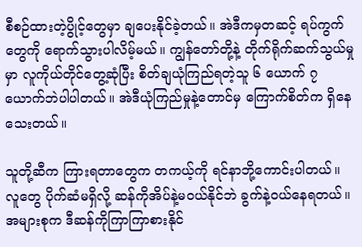စီစဉ်ထားတဲ့ပွိုင့်တွေမှာ ချပေးနိုင်ခဲ့တယ်။ အဲဒီကမှတဆင့် ရပ်ကွက်တွေကို ရောက်သွားပါလိမ့်မယ်။ ကျွန်တော်တို့နဲ့ တိုက်ရိုက်ဆက်သွယ်မှုမှာ လူကိုယ်တိုင်တွေ့ဆုံပြီး စိတ်ချယုံကြည်ရတဲ့သူ ၆ ယောက် ၇ယောက်ဘဲပါပါတယ်။ အဲဒီယုံကြည်မှုနဲ့တောင်မှ ကြောက်စိတ်က ရှိနေသေးတယ်။

သူတို့ဆီက ကြားရတာတွေက တကယ့်ကို ရင်နာဘို့ကောင်းပါတယ်။ လူတွေ ပိုက်ဆံမရှိလို့ ဆန်ကိုအိပ်နဲ့မဝယ်နိုင်ဘဲ ခွက်နဲ့ဝယ်နေရတယ်။ အများစုက ဒီဆန်ကိုကြာကြာစားနိုင်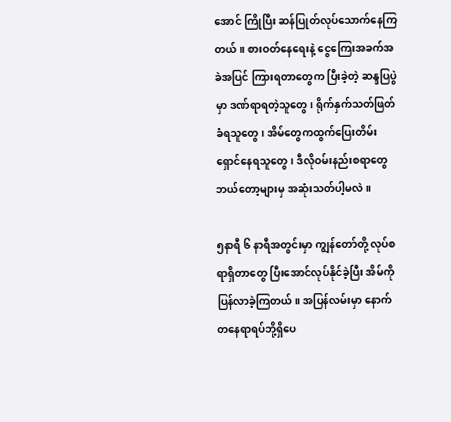အောင် ကြိုပြီး ဆန်ပြုတ်လုပ်သောက်နေကြတယ်။ စားဝတ်နေရေးနဲ့ ငွေကြေးအခက်အခဲအပြင် ကြားရတာတွေက ပြီးခဲ့တဲ့ ဆန္ဒပြပွဲမှာ ဒဏ်ရာရတဲ့သူတွေ၊ ရိုက်နှက်သတ်ဖြတ်ခံရသူတွေ၊ အိမ်တွေကထွက်ပြေးတိမ်းရှောင်နေရသူတွေ၊ ဒီလိုဝမ်းနည်းစရာတွေ ဘယ်တော့များမှ အဆုံးသတ်ပါ့မလဲ။

၅နာရီ ၆ နာရီအတွင်းမှာ ကျွန်တော်တို့ လုပ်စရာရှိတာတွေ ပြီးအောင်လုပ်နိုင်ခဲ့ပြီး အိမ်ကိုပြန်လာခဲ့ကြတယ်။ အပြန်လမ်းမှာ နောက်တနေရာရပ်ဘို့ရှိပေ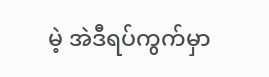မဲ့ အဲဒီရပ်ကွက်မှာ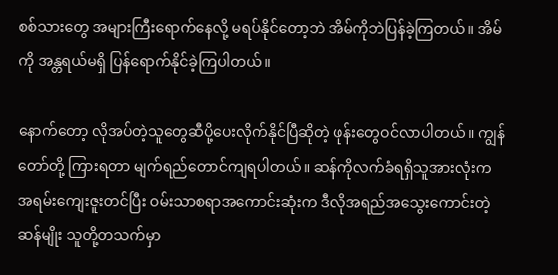စစ်သားတွေ အများကြီးရောက်နေလို့ မရပ်နိုင်တော့ဘဲ အိမ်ကိုဘဲပြန်ခဲ့ကြတယ်။ အိမ်ကို အန္တရယ်မရှိ ပြန်ရောက်နိုင်ခဲ့ကြပါတယ်။

နောက်တော့ လိုအပ်တဲ့သူတွေဆီပို့ပေးလိုက်နိုင်ပြီဆိုတဲ့ ဖုန်းတွေဝင်လာပါတယ်။ ကျွန်တော်တို့ ကြားရတာ မျက်ရည်တောင်ကျရပါတယ်။ ဆန်ကိုလက်ခံရရှိသူအားလုံးက အရမ်းကျေးဇူးတင်ပြီး ဝမ်းသာစရာအကောင်းဆုံးက ဒီလိုအရည်အသွေးကောင်းတဲ့ဆန်မျိုး သူတို့တသက်မှာ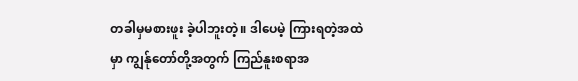တခါမှမစားဖူး ခဲ့ပါဘူးတဲ့။ ဒါပေမဲ့ ကြားရတဲ့အထဲမှာ ကျွန်ုတော်တို့အတွက် ကြည်နူးစရာအ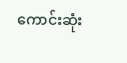ကောင်းဆုံး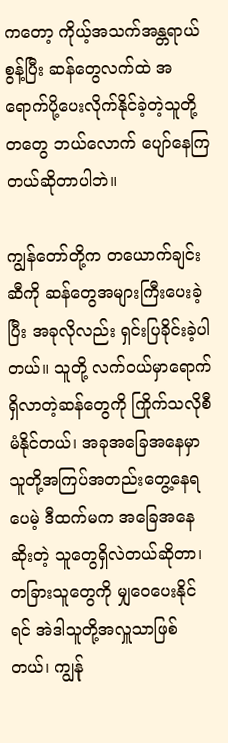ကတော့ ကိုယ့်အသက်အန္တရာယ်စွန့်ပြီး ဆန်တွေလက်ထဲ အရောက်ပို့ပေးလိုက်နိုင်ခဲ့တဲ့သူတို့တတွေ ဘယ်လောက် ပျော်နေကြတယ်ဆိုတာပါဘဲ။

ကျွန်တော်တို့က တယောက်ချင်းဆီကို ဆန်တွေအများကြီးပေးခဲ့ပြီး အခုလိုလည်း ရှင်းပြခိုင်းခဲ့ပါတယ်။ သူတို့ လက်ဝယ်မှာရောက်ရှိလာတဲ့ဆန်တွေကို ကြိုက်သလိုစီမံနိုင်တယ်၊ အခုအခြေအနေမှာ သူတို့အကြပ်အတည်းတွေ့နေရပေမဲ့ ဒီထက်မက အခြေအနေဆိုးတဲ့ သူတွေရှိလဲတယ်ဆိုတာ၊ တခြားသူတွေကို မျှဝေပေးနိုင်ရင် အဲဒါသူတို့အလှူသာဖြစ်တယ်၊ ကျွန်ု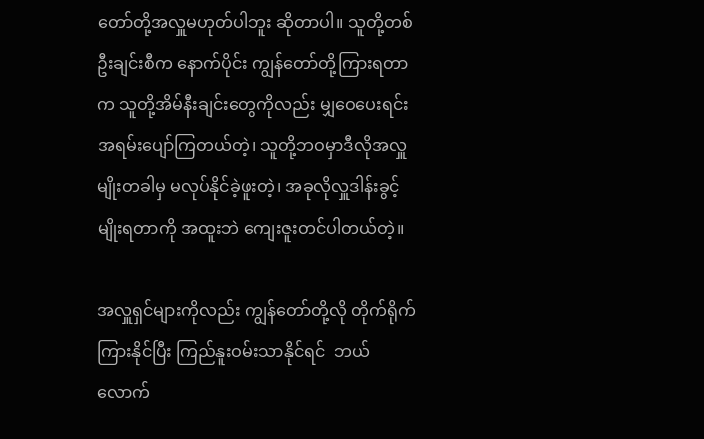တော်တို့အလှူမဟုတ်ပါဘူး ဆိုတာပါ။ သူတို့တစ်ဦးချင်းစီက နောက်ပိုင်း ကျွန်တော်တို့ကြားရတာက သူတို့အိမ်နီးချင်းတွေကိုလည်း မျှဝေပေးရင်း အရမ်းပျော်ကြတယ်တဲ့၊ သူတို့ဘဝမှာဒီလိုအလှူမျိုးတခါမှ မလုပ်နိုင်ခဲ့ဖူးတဲ့၊ အခုလိုလှူဒါန်းခွင့်မျိုးရတာကို အထူးဘဲ ကျေးဇူးတင်ပါတယ်တဲ့။

အလှူရှင်များကိုလည်း ကျွန်တော်တို့လို တိုက်ရိုက်ကြားနိုင်ပြီး ကြည်နူးဝမ်းသာနိုင်ရင်  ဘယ်လောက်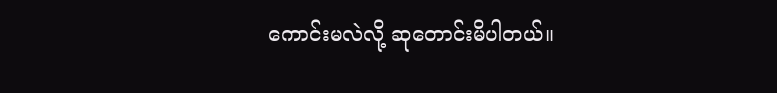ကောင်းမလဲလို့ ဆုတောင်းမိပါတယ်။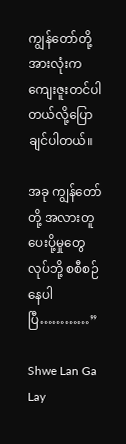ကျွန်တော်တို့အားလုံးက ကျေးဇူးတင်ပါတယ်လို့ပြောချင်ပါတယ်။

အခု ကျွန်တော်တို့ အလားတူ ပေးပို့မှုတွေလုပ်ဘို့ စစီစဉ်နေပါပြီ…………”

Shwe Lan Ga Lay